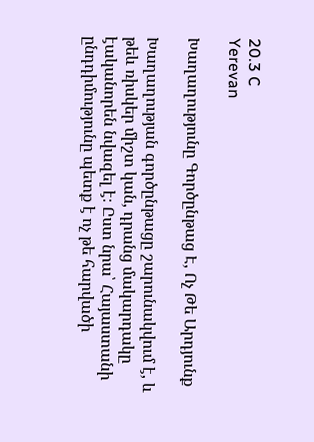20.3 C
Yerevan

Խաղաղությունը Գործընթաց Է, Ոչ Թե Արդյունք

Խաղաղության գործընթացը շարունակվում է, և թեև ռիսկեր միշտ կան, դրանց մակարդակը էականորեն նվազել է։ Ըստ նրա՝ Հայաստանի ընդդիմությունը պետք է ոչ թե հարվածի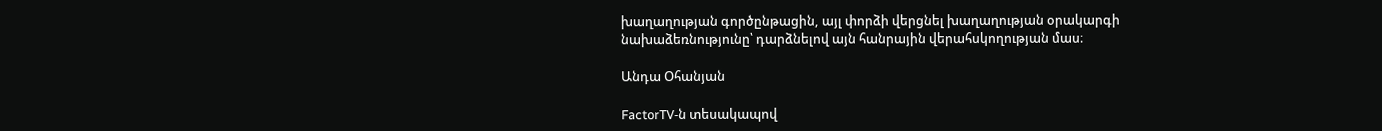խաղաղության գործընթացին, այլ փորձի վերցնել խաղաղության օրակարգի նախաձեռնությունը՝ դարձնելով այն հանրային վերահսկողության մաս։

Անդա Օհանյան

FactorTV‑ն տեսակապով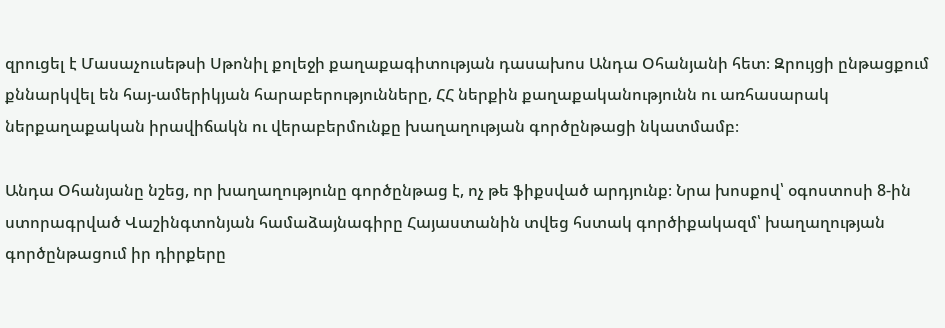զրուցել է Մասաչուսեթսի Սթոնիլ քոլեջի քաղաքագիտության դասախոս Անդա Օհանյանի հետ։ Զրույցի ընթացքում քննարկվել են հայ-ամերիկյան հարաբերությունները, ՀՀ ներքին քաղաքականությունն ու առհասարակ ներքաղաքական իրավիճակն ու վերաբերմունքը խաղաղության գործընթացի նկատմամբ։

Անդա Օհանյանը նշեց, որ խաղաղությունը գործընթաց է, ոչ թե ֆիքսված արդյունք։ Նրա խոսքով՝ օգոստոսի 8‑ին ստորագրված Վաշինգտոնյան համաձայնագիրը Հայաստանին տվեց հստակ գործիքակազմ՝ խաղաղության գործընթացում իր դիրքերը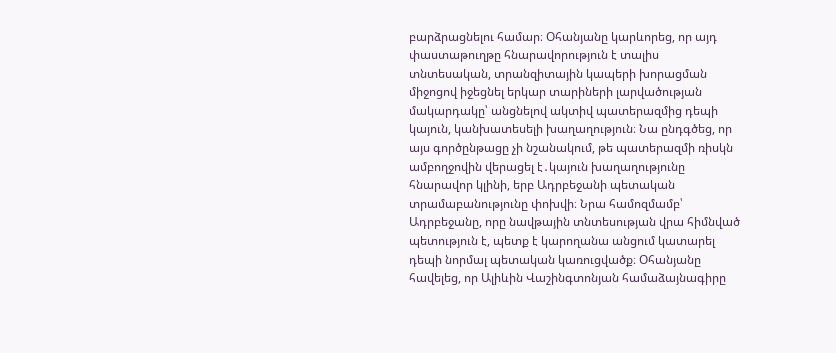բարձրացնելու համար։ Օհանյանը կարևորեց, որ այդ փաստաթուղթը հնարավորություն է տալիս տնտեսական, տրանզիտային կապերի խորացման միջոցով իջեցնել երկար տարիների լարվածության մակարդակը՝ անցնելով ակտիվ պատերազմից դեպի կայուն, կանխատեսելի խաղաղություն։ Նա ընդգծեց, որ այս գործընթացը չի նշանակում, թե պատերազմի ռիսկն ամբողջովին վերացել է․կայուն խաղաղությունը հնարավոր կլինի, երբ Ադրբեջանի պետական տրամաբանությունը փոխվի։ Նրա համոզմամբ՝ Ադրբեջանը, որը նավթային տնտեսության վրա հիմնված պետություն է, պետք է կարողանա անցում կատարել դեպի նորմալ պետական կառուցվածք։ Օհանյանը հավելեց, որ Ալիևին Վաշինգտոնյան համաձայնագիրը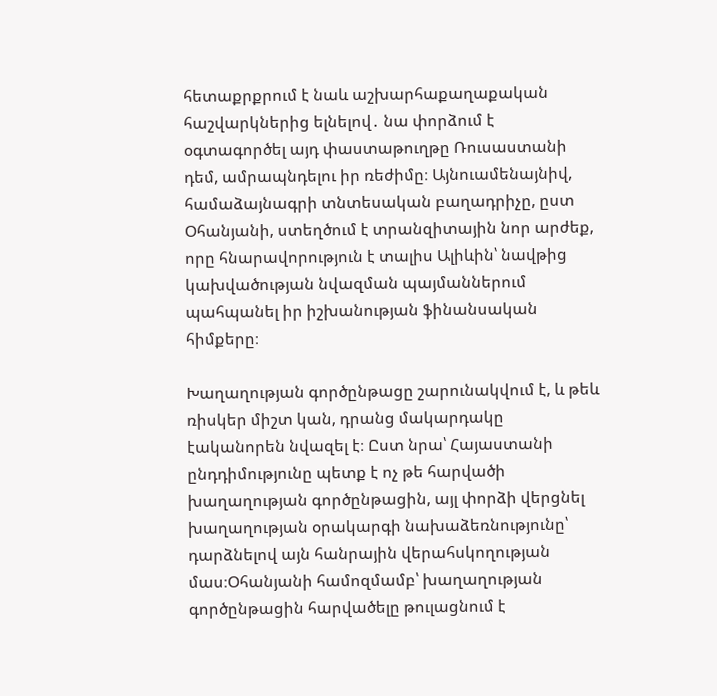հետաքրքրում է նաև աշխարհաքաղաքական հաշվարկներից ելնելով․ նա փորձում է օգտագործել այդ փաստաթուղթը Ռուսաստանի դեմ, ամրապնդելու իր ռեժիմը։ Այնուամենայնիվ, համաձայնագրի տնտեսական բաղադրիչը, ըստ Օհանյանի, ստեղծում է տրանզիտային նոր արժեք, որը հնարավորություն է տալիս Ալիևին՝ նավթից կախվածության նվազման պայմաններում պահպանել իր իշխանության ֆինանսական հիմքերը։

Խաղաղության գործընթացը շարունակվում է, և թեև ռիսկեր միշտ կան, դրանց մակարդակը էականորեն նվազել է։ Ըստ նրա՝ Հայաստանի ընդդիմությունը պետք է ոչ թե հարվածի խաղաղության գործընթացին, այլ փորձի վերցնել խաղաղության օրակարգի նախաձեռնությունը՝ դարձնելով այն հանրային վերահսկողության մաս։Օհանյանի համոզմամբ՝ խաղաղության գործընթացին հարվածելը թուլացնում է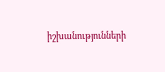իշխանությունների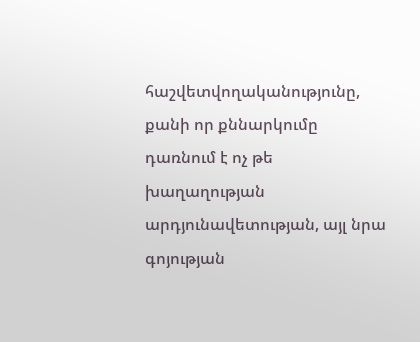հաշվետվողականությունը, քանի որ քննարկումը դառնում է ոչ թե խաղաղության արդյունավետության, այլ նրա գոյության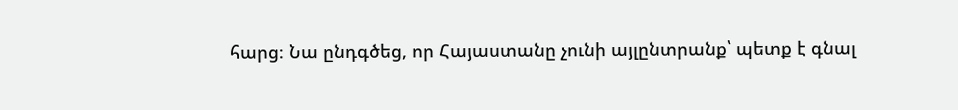հարց։ Նա ընդգծեց, որ Հայաստանը չունի այլընտրանք՝ պետք է գնալ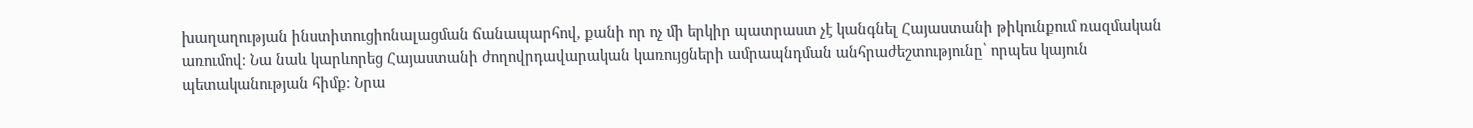խաղաղության ինստիտուցիոնալացման ճանապարհով, քանի որ ոչ մի երկիր պատրաստ չէ կանգնել Հայաստանի թիկունքում ռազմական առումով։ Նա նաև կարևորեց Հայաստանի ժողովրդավարական կառույցների ամրապնդման անհրաժեշտությունը՝ որպես կայուն պետականության հիմք։ Նրա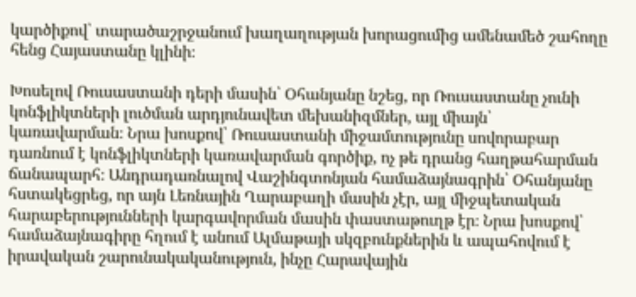կարծիքով՝ տարածաշրջանում խաղաղության խորացումից ամենամեծ շահողը հենց Հայաստանը կլինի։

Խոսելով Ռուսաստանի դերի մասին՝ Օհանյանը նշեց, որ Ռուսաստանը չունի կոնֆլիկտների լուծման արդյունավետ մեխանիզմներ, այլ միայն՝ կառավարման։ Նրա խոսքով՝ Ռուսաստանի միջամտությունը սովորաբար դառնում է կոնֆլիկտների կառավարման գործիք, ոչ թե դրանց հաղթահարման ճանապարհ։ Անդրադառնալով Վաշինգտոնյան համաձայնագրին՝ Օհանյանը հստակեցրեց, որ այն Լեռնային Ղարաբաղի մասին չէր, այլ միջպետական հարաբերությունների կարգավորման մասին փաստաթուղթ էր։ Նրա խոսքով՝ համաձայնագիրը հղում է անում Ալմաթայի սկզբունքներին և ապահովում է իրավական շարունակականություն, ինչը Հարավային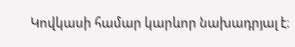Կովկասի համար կարևոր նախադրյալ է։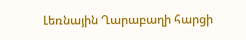Լեռնային Ղարաբաղի հարցի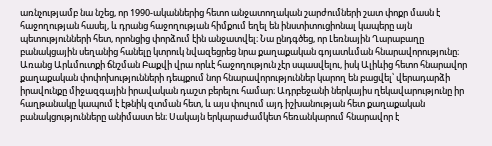առնչությամբ նա նշեց, որ 1990-ականներից հետո անջատողական շարժումների շատ փոքր մասն է հաջողության հասել, և դրանց հաջողության հիմքում եղել են ինստիտուցիոնալ կապերը այն պետությունների հետ, որոնցից փորձում էին անջատվել։ Նա ընդգծեց, որ Լեռնային Ղարաբաղը բանակցային սեղանից հանելը կտրուկ նվազեցրեց նրա քաղաքական գոյատևման հնարավորությունը։ Առանց Արևմուտքի ճնշման Բաքվի վրա որևէ հաջողություն չէր սպասվելու, իսկ Ալիևից հետո հնարավոր քաղաքական փոփոխությունների դեպքում նոր հնարավորություններ կարող են բացվել՝ վերադարձի իրավունքը միջազգային իրավական դաշտ բերելու համար։ Ադրբեջանի ներկայիս ղեկավարությունը իր հաղթանակը կապում է էթնիկ զտման հետ, և այս փուլում այդ իշխանության հետ քաղաքական բանակցությունները անիմաստ են։ Սակայն երկարաժամկետ հեռանկարում հնարավոր է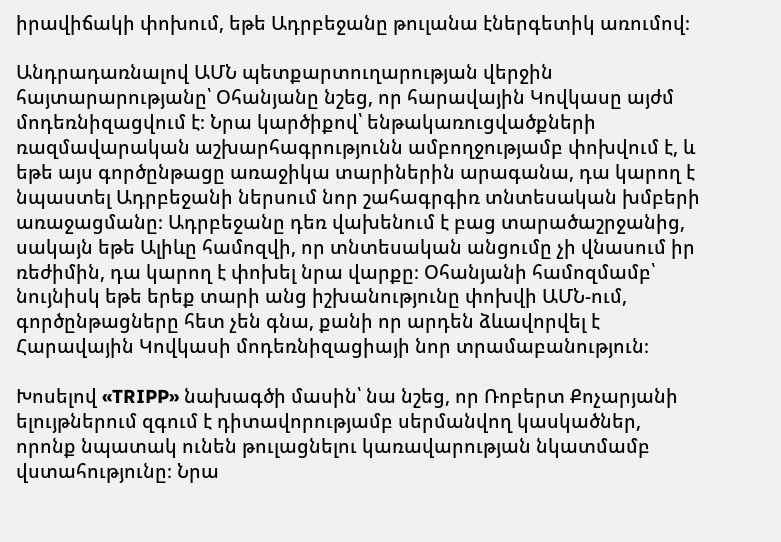իրավիճակի փոխում, եթե Ադրբեջանը թուլանա էներգետիկ առումով։

Անդրադառնալով ԱՄՆ պետքարտուղարության վերջին հայտարարությանը՝ Օհանյանը նշեց, որ հարավային Կովկասը այժմ մոդեռնիզացվում է։ Նրա կարծիքով՝ ենթակառուցվածքների ռազմավարական աշխարհագրությունն ամբողջությամբ փոխվում է, և եթե այս գործընթացը առաջիկա տարիներին արագանա, դա կարող է նպաստել Ադրբեջանի ներսում նոր շահագրգիռ տնտեսական խմբերի առաջացմանը։ Ադրբեջանը դեռ վախենում է բաց տարածաշրջանից, սակայն եթե Ալիևը համոզվի, որ տնտեսական անցումը չի վնասում իր ռեժիմին, դա կարող է փոխել նրա վարքը։ Օհանյանի համոզմամբ՝ նույնիսկ եթե երեք տարի անց իշխանությունը փոխվի ԱՄՆ-ում, գործընթացները հետ չեն գնա, քանի որ արդեն ձևավորվել է Հարավային Կովկասի մոդեռնիզացիայի նոր տրամաբանություն։

Խոսելով «TRIPP» նախագծի մասին՝ նա նշեց, որ Ռոբերտ Քոչարյանի ելույթներում զգում է դիտավորությամբ սերմանվող կասկածներ, որոնք նպատակ ունեն թուլացնելու կառավարության նկատմամբ վստահությունը։ Նրա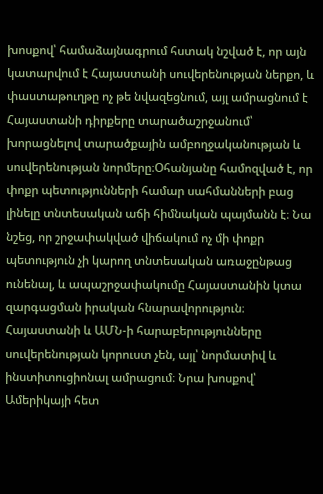խոսքով՝ համաձայնագրում հստակ նշված է, որ այն կատարվում է Հայաստանի սուվերենության ներքո, և փաստաթուղթը ոչ թե նվազեցնում, այլ ամրացնում է Հայաստանի դիրքերը տարածաշրջանում՝ խորացնելով տարածքային ամբողջականության և սուվերենության նորմերը։Օհանյանը համոզված է, որ փոքր պետությունների համար սահմանների բաց լինելը տնտեսական աճի հիմնական պայմանն է։ Նա նշեց, որ շրջափակված վիճակում ոչ մի փոքր պետություն չի կարող տնտեսական առաջընթաց ունենալ, և ապաշրջափակումը Հայաստանին կտա զարգացման իրական հնարավորություն։ Հայաստանի և ԱՄՆ‑ի հարաբերությունները սուվերենության կորուստ չեն, այլ՝ նորմատիվ և ինստիտուցիոնալ ամրացում։ Նրա խոսքով՝ Ամերիկայի հետ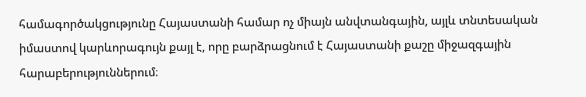համագործակցությունը Հայաստանի համար ոչ միայն անվտանգային, այլև տնտեսական իմաստով կարևորագույն քայլ է, որը բարձրացնում է Հայաստանի քաշը միջազգային հարաբերություններում։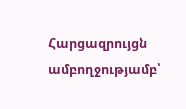Հարցազրույցն ամբողջությամբ՝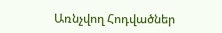Առնչվող Հոդվածներ